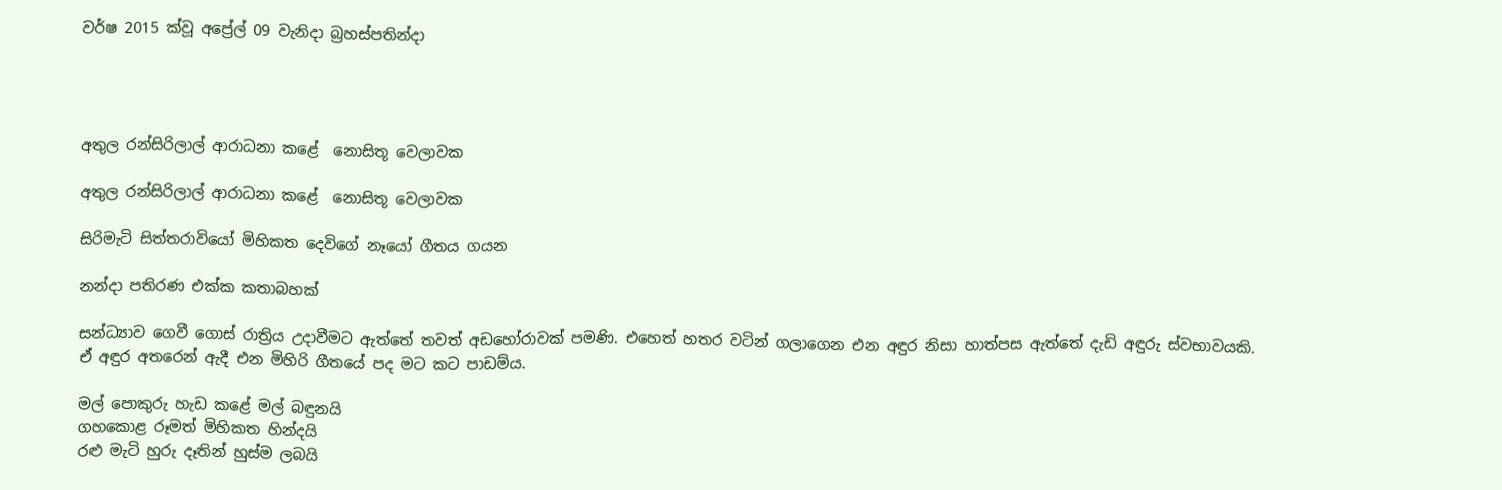වර්ෂ 2015 ක්වූ අප්‍රේල් 09 වැනිදා බ්‍රහස්පතින්දා




අතුල රන්සිරිලාල් ආරාධනා කළේ  නොසිතූ වෙලාවක

අතුල රන්සිරිලාල් ආරාධනා කළේ  නොසිතූ වෙලාවක

සිරිමැටි සිත්තරාවියෝ මිහිකත දෙවිගේ නෑයෝ ගීතය ගයන

නන්දා පතිරණ එක්ක කතාබහක්

සන්ධ්‍යාව ගෙවී ගොස් රාත්‍රිය උදාවීමට ඇත්තේ තවත් අඩහෝරාවක් පමණි. එහෙත් හතර වටින් ගලාගෙන එන අඳුර නිසා හාත්පස ඇත්තේ දැඩි අඳුරු ස්වභාවයකි. ඒ අඳුර අතරෙන් ඇදී එන මිහිරි ගීතයේ පද මට කට පාඩම්ය.

මල් පොකුරු හැඩ කළේ මල් බඳුනයි
ගහකොළ රූමත් මිහිකත හින්දයි
රළු මැටි හුරු දෑතින් හුස්ම ලබයි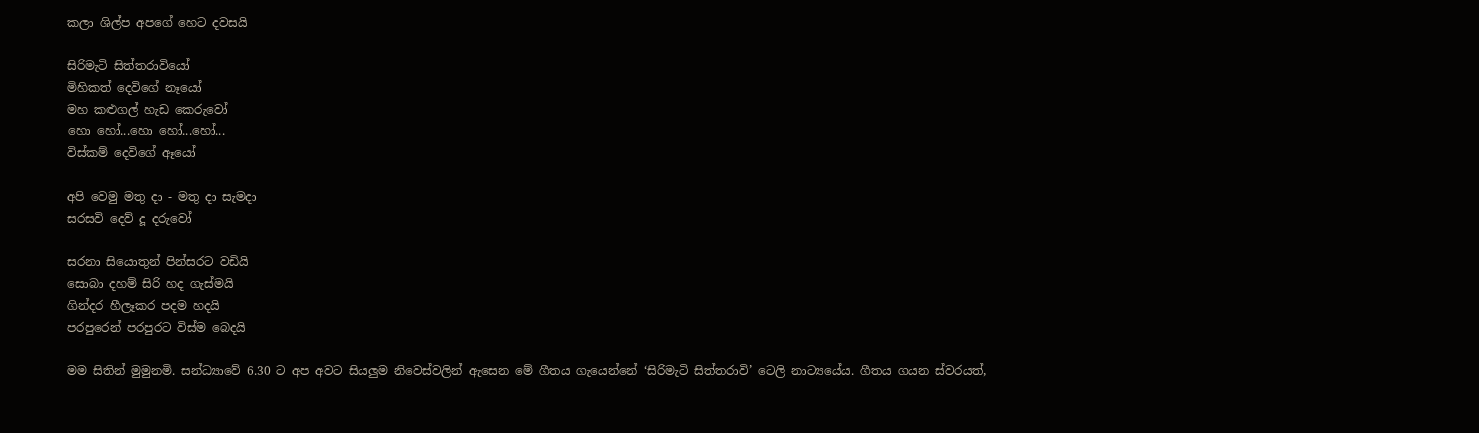කලා ශිල්ප අපගේ හෙට දවසයි

සිරිමැටි සිත්තරාවියෝ
මිහිකත් දෙවිගේ නෑයෝ
මහ කළුගල් හැඩ කෙරුවෝ
හො හෝ...හො හෝ...හෝ...
විස්කම් දෙවිගේ ඈයෝ

අපි වෙමු මතු දා - මතු දා සැමදා
සරසවි දෙව් දූ දරුවෝ

සරනා සියොතුන් පින්සරට වඩියි
සොබා දහම් සිරි හද ගැස්මයි
ගින්දර හීලෑකර පදම හදයි
පරපුරෙන් පරපුරට විස්ම බෙදයි

මම සිතින් මුමුනමි. සන්ධ්‍යාවේ 6.30 ට අප අවට සියලුම නිවෙස්වලින් ඇසෙන මේ ගීතය ගැයෙන්නේ ‘සිරිමැටි සිත්තරාවි’ ටෙලි නාට්‍යයේය. ගීතය ගයන ස්වරයත්,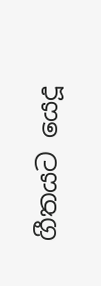ගීතයට යෙදූ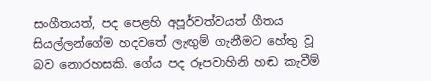සංගීතයත්, පද පෙළහි අපූර්වත්වයත් ගීතය සියල්ලන්ගේම හදවතේ ලැඟුම් ගැනීමට හේතු වූ බව නොරහසකි. ගේය පද රූපවාහිනි හඬ කැවීම්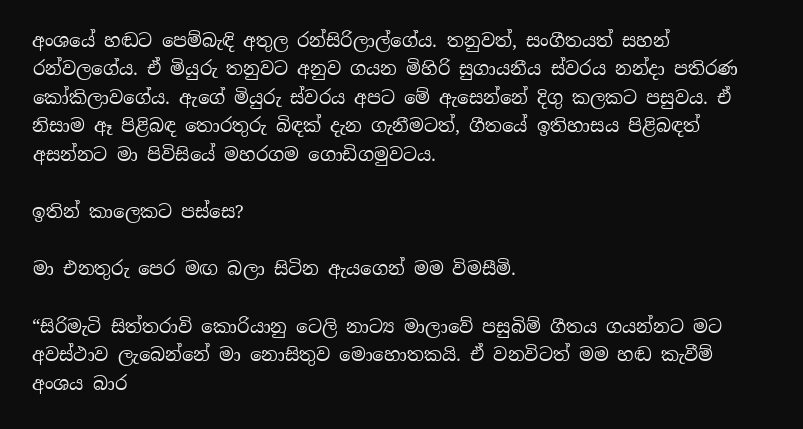අංශයේ හඬට පෙම්බැඳි අතුල රන්සිරිලාල්ගේය. තනුවත්, සංගීතයත් සහන් රන්වලගේය. ඒ මියුරු තනුවට අනුව ගයන මිහිරි සුගායනීය ස්වරය නන්දා පතිරණ කෝකිලාවගේය. ඇගේ මියුරු ස්වරය අපට මේ ඇසෙන්නේ දිගු කලකට පසුවය. ඒ නිසාම ඈ පිළිබඳ තොරතුරු බිඳක් දැන ගැනීමටත්, ගීතයේ ඉතිහාසය පිළිබඳත් අසන්නට මා පිවිසියේ මහරගම ගොඩිගමුවටය.

ඉතින් කාලෙකට පස්සෙ?

මා එනතුරු පෙර මඟ බලා සිටින ඇයගෙන් මම විමසීමි.

“සිරිමැටි සිත්තරාවි කොරියානු ටෙලි නාට්‍ය මාලාවේ පසුබිම් ගීතය ගයන්නට මට අවස්ථාව ලැබෙන්නේ මා නොසිතුව මොහොතකයි. ඒ වනවිටත් මම හඬ කැවීම් අංශය බාර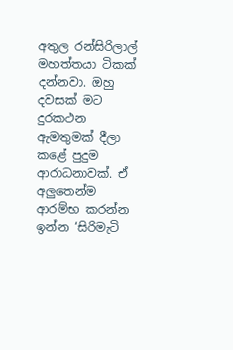අතුල රන්සිරිලාල් මහත්තයා ටිකක් දන්නවා. ඔහු දවසක් මට දුරකථන ඇමතුමක් දීලා කළේ පුදුම ආරාධනාවක්. ඒ අලුතෙන්ම ආරම්භ කරන්න ඉන්න ‘සිරිමැටි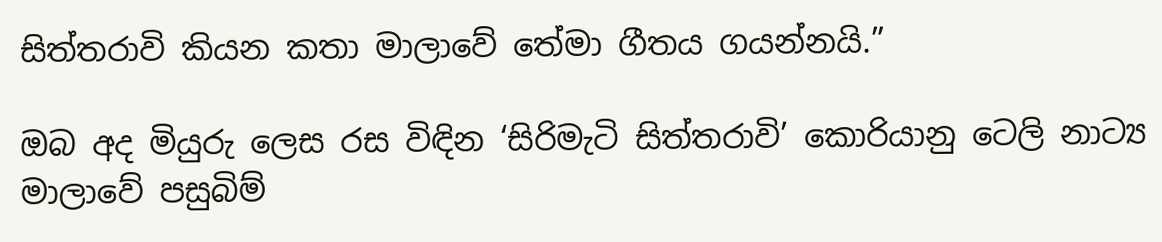සිත්තරාවි කියන කතා මාලාවේ තේමා ගීතය ගයන්නයි.”

ඔබ අද මියුරු ලෙස රස විඳින ‘සිරිමැටි සිත්තරාවි’ කොරියානු ටෙලි නාට්‍ය මාලාවේ පසුබිම්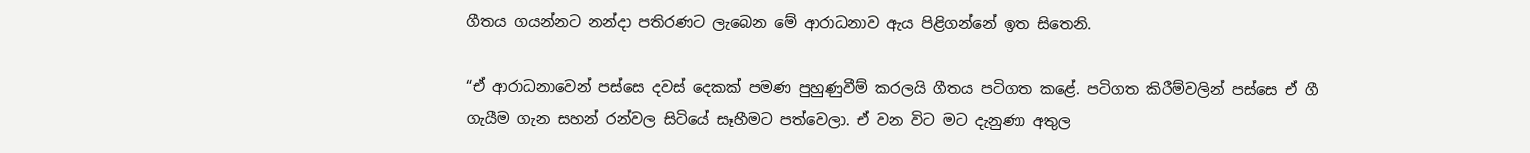ගීතය ගයන්නට නන්දා පතිරණට ලැබෙන මේ ආරාධනාව ඇය පිළිගන්නේ ඉත සිතෙනි.

“ඒ ආරාධනාවෙන් පස්සෙ දවස් දෙකක් පමණ පුහුණුවීම් කරලයි ගීතය පටිගත කළේ. පටිගත කිරීම්වලින් පස්සෙ ඒ ගී ගැයීම ගැන සහන් රන්වල සිටියේ සෑහීමට පත්වෙලා. ඒ වන විට මට දැනුණා අතුල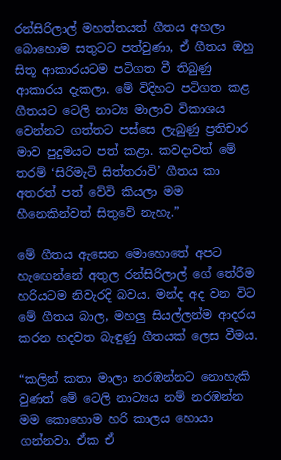රන්සිරිලාල් මහත්තයත් ගීතය අහලා බොහොම සතුටට පත්වුණා, ඒ ගීතය ඔහු සිතූ ආකාරයටම පටිගත වී තිබුණු ආකාරය දැකලා. මේ විදිහට පටිගත කළ ගීතයට ටෙලි නාට්‍ය මාලාව විකාශය වෙන්නට ගත්තට පස්සෙ ලැබුණු ප්‍රතිචාර මාව පුදුමයට පත් කළා. කවදාවත් මේ තරම් ‘සිරිමැටි සිත්තරාවි’ ගීතය කා අතරත් පත් වේවි කියලා මම හීනෙකින්වත් සිතුවේ නැහැ.”

මේ ගීතය ඇසෙන මොහොතේ අපට හැඟෙන්නේ අතුල රන්සිරිලාල් ගේ තේරීම හරියටම නිවැරදි බවය. මන්ද අද වන විට මේ ගීතය බාල, මහලු සියල්ලන්ම ආදරය කරන හදවත බැඳුණු ගීතයක් ලෙස වීමය.

“කලින් කතා මාලා නරඹන්නට නොහැකි වුණත් මේ ටෙලි නාට්‍යය නම් නරඹන්න මම කොහොම හරි කාලය හොයා ගන්නවා. ඒක ඒ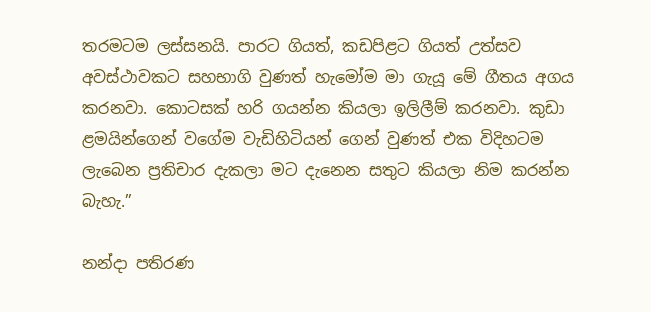තරමටම ලස්සනයි. පාරට ගියත්, කඩපිළට ගියත් උත්සව අවස්ථාවකට සහභාගි වුණත් හැමෝම මා ගැයූ මේ ගීතය අගය කරනවා. කොටසක් හරි ගයන්න කියලා ඉලිලීම් කරනවා. කුඩා ළමයින්ගෙන් වගේම වැඩිහිටියන් ගෙන් වුණත් එක විදිහටම ලැබෙන ප්‍රතිචාර දැකලා මට දැනෙන සතුට කියලා නිම කරන්න බැහැ.”

නන්දා පතිරණ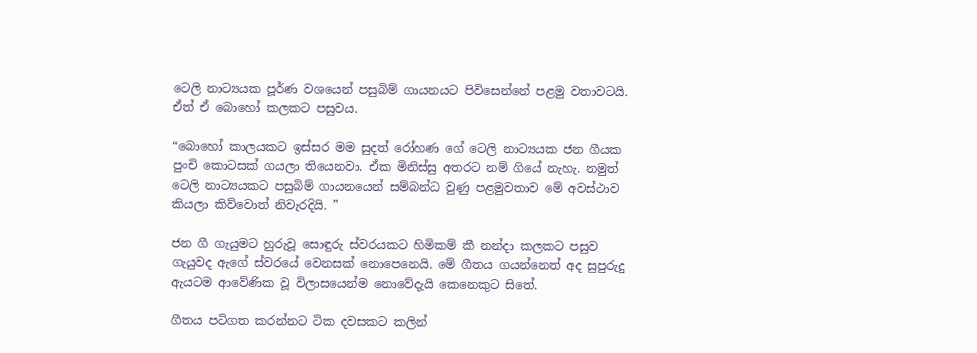ටෙලි නාට්‍යයක පූර්ණ වශයෙන් පසුබිම් ගායනයට පිවිසෙන්නේ පළමු වතාවටයි. ඒත් ඒ බොහෝ කලකට පසුවය.

“බොහෝ කාලයකට ඉස්සර මම සුදත් රෝහණ ගේ ටෙලි නාට්‍යයක ජන ගීයක පුංචි කොටසක් ගයලා තියෙනවා. ඒක මිනිස්සු අතරට නම් ගියේ නැහැ. නමුත් ටෙලි නාට්‍යයකට පසුබිම් ගායනයෙන් සම්බන්ධ වුණු පළමුවතාව මේ අවස්ථාව කියලා කිව්වොත් නිවැරදියි. ”

ජන ගී ගැයුමට හුරුවූ සොඳුරු ස්වරයකට හිමිකම් කී නන්දා කලකට පසුව ගැයුවද ඇගේ ස්වරයේ වෙනසක් නොපෙනෙයි. මේ ගීතය ගයන්නෙත් අද සුපුරුදු ඇයටම ආවේණික වූ විලාසයෙන්ම නොවේදැයි කෙනෙකුට සිතේ.

ගීතය පටිගත කරන්නට ටික දවසකට කලින්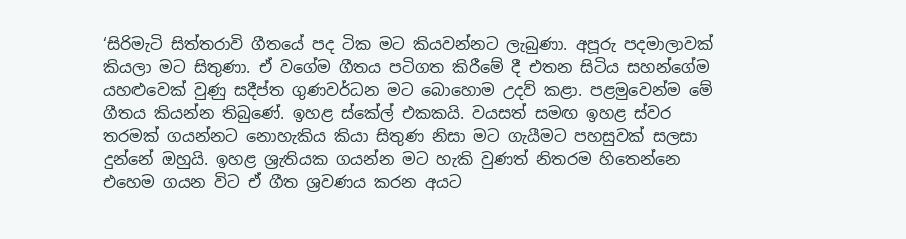‘සිරිමැටි සිත්තරාවි ගීතයේ පද ටික මට කියවන්නට ලැබුණා. අපූරු පදමාලාවක් කියලා මට සිතුණා. ඒ වගේම ගීතය පටිගත කිරීමේ දී එතන සිටිය සහන්ගේම යහළුවෙක් වුණු සදීප්ත ගුණවර්ධන මට බොහොම උදව් කළා. පළමුවෙන්ම මේ ගීතය කියන්න තිබුණේ. ඉහළ ස්කේල් එකකයි. වයසත් සමඟ ඉහළ ස්වර තරමක් ගයන්නට නොහැකිය කියා සිතුණ නිසා මට ගැයීමට පහසුවක් සලසා දුන්නේ ඔහුයි. ඉහළ ශ්‍රැතියක ගයන්න මට හැකි වුණත් නිතරම හිතෙන්නෙ එහෙම ගයන විට ඒ ගීත ශ්‍රවණය කරන අයට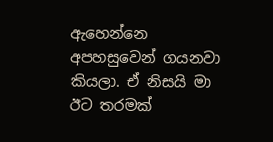ඇහෙන්නෙ අපහසුවෙන් ගයනවා කියලා. ඒ නිසයි මා ඊට තරමක්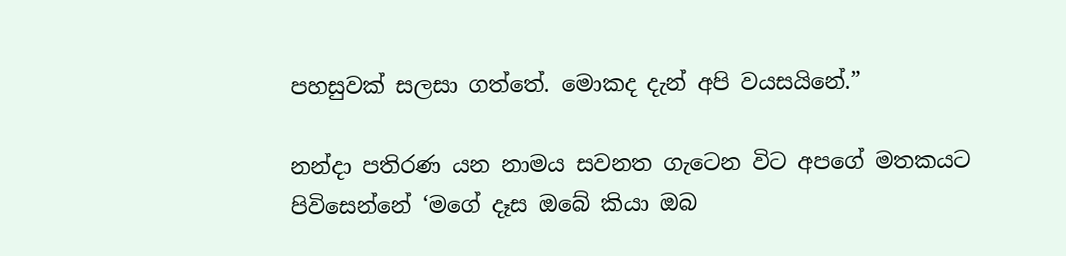පහසුවක් සලසා ගත්තේ. මොකද දැන් අපි වයසයිනේ.”

නන්දා පතිරණ යන නාමය සවනත ගැටෙන විට අපගේ මතකයට පිවිසෙන්නේ ‘මගේ දෑස ඔබේ කියා ඔබ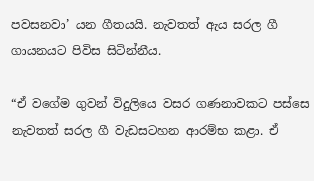පවසනවා’ යන ගීතයයි. නැවතත් ඇය සරල ගී ගායනයට පිවිස සිටින්නීය.

“ඒ වගේම ගුවන් විදුලියෙ වසර ගණනාවකට පස්සෙ නැවතත් සරල ගී වැඩසටහන ආරම්භ කළා. ඒ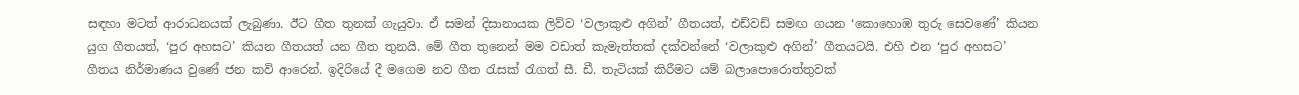සඳහා මටත් ආරාධනයක් ලැබුණා. ඊට ගීත තුනක් ගැයුවා. ඒ සමන් දිසානායක ලිව්ව ‘වලාකුළු අගින්’ ගීතයත්, එඩ්වඩ් සමඟ ගයන ‘කොහොඹ තුරු සෙවණේ’ කියන යුග ගීතයත්, ‘පුර අහසට’ කියන ගීතයත් යන ගීත තුනයි. මේ ගීත තුනෙන් මම වඩාත් කැමැත්තක් දක්වන්නේ ‘වලාකුළු අගින්’ ගීතයටයි. එහි එන ‘පුර අහසට’ ගීතය නිර්මාණය වුණේ ජන කවි ආරෙන්. ඉදිරියේ දී මගෙම නව ගීත රැසක් රැගත් සී. ඩී. තැටියක් කිරීමට යම් බලාපොරොත්තුවක්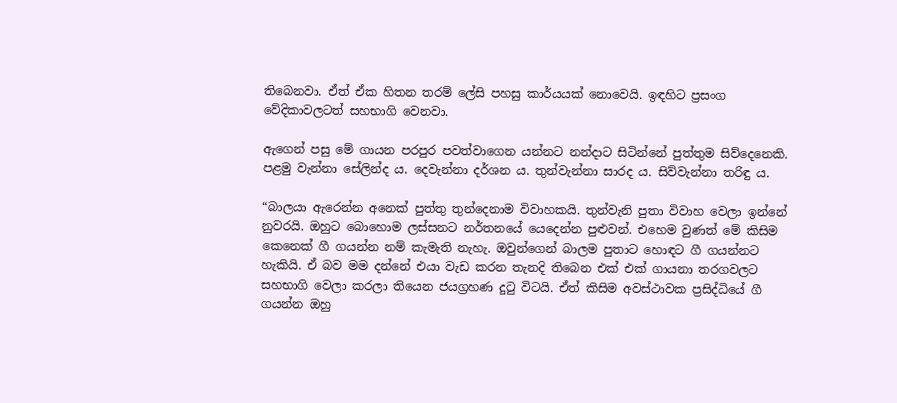තිබෙනවා. ඒත් ඒක හිතන තරම් ලේසි පහසු කාර්යයක් නොවෙයි. ඉඳහිට ප්‍රසංග වේදිකාවලටත් සහභාගි වෙනවා.

ඇගෙන් පසු මේ ගායන පරපුර පවත්වාගෙන යන්නට නන්දාට සිටින්නේ පුත්තුම සිව්දෙනෙකි. පළමු වැන්නා සේලින්ද ය. දෙවැන්නා දර්ශන ය. තුන්වැන්නා සාරද ය. සිව්වැන්නා තරිඳු ය.

“බාලයා ඇරෙන්න අනෙක් පුත්තු තුන්දෙනාම විවාහකයි. තුන්වැනි පුතා විවාහ වෙලා ඉන්නේ නුවරයි. ඔහුට බොහොම ලස්සනට නර්තනයේ යෙදෙන්න පුළුවන්. එහෙම වුණත් මේ කිසිම කෙනෙක් ගී ගයන්න නම් කැමැති නැහැ. ඔවුන්ගෙන් බාලම පුතාට හොඳට ගී ගයන්නට හැකියි. ඒ බව මම දන්නේ එයා වැඩ කරන තැනදි තිබෙන එක් එක් ගායනා තරගවලට සහභාගි වෙලා කරලා තියෙන ජයග්‍රහණ දුටු විටයි. ඒත් කිසිම අවස්ථාවක ප්‍රසිද්ධියේ ගී ගයන්න ඔහු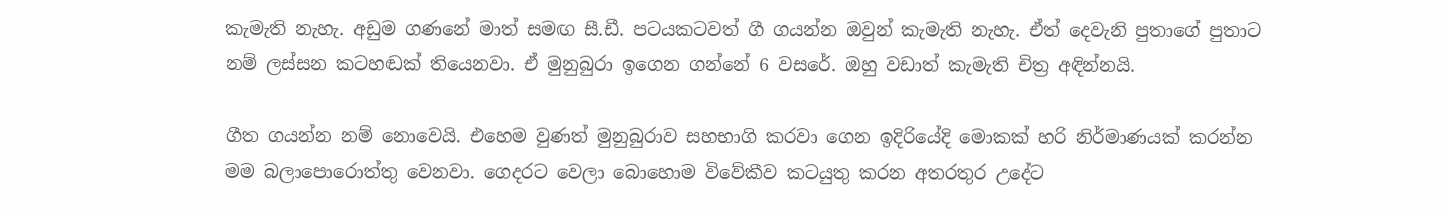කැමැති නැහැ. අඩුම ගණනේ මාත් සමඟ සී.ඩී. පටයකටවත් ගී ගයන්න ඔවුන් කැමැති නැහැ. ඒත් දෙවැනි පුතාගේ පුතාට නම් ලස්සන කටහඬක් තියෙනවා. ඒ මුනුබුරා ඉගෙන ගන්නේ 6 වසරේ. ඔහු වඩාත් කැමැති චිත්‍ර අඳින්නයි.

ගීත ගයන්න නම් නොවෙයි. එහෙම වුණත් මුනුබුරාව සහභාගි කරවා ගෙන ඉදිරියේදි මොකක් හරි නිර්මාණයක් කරන්න මම බලාපොරොත්තු වෙනවා. ගෙදරට වෙලා බොහොම විවේකීව කටයුතු කරන අතරතුර උදේට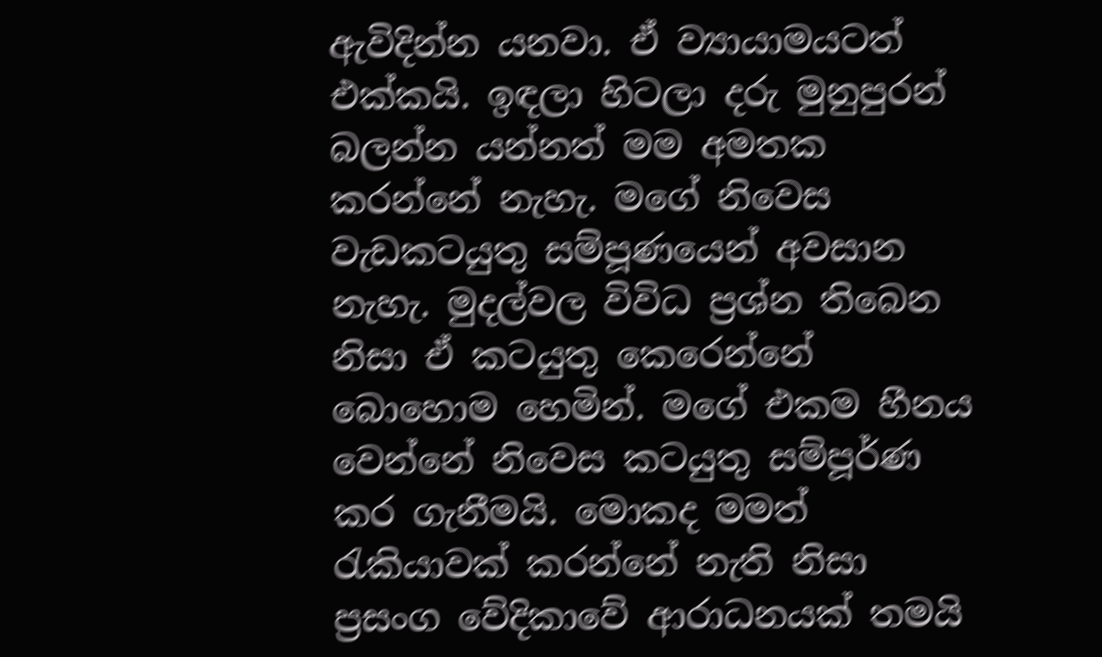ඇවිදින්න යනවා. ඒ ව්‍යායාමයටත් එක්කයි. ඉඳලා හිටලා දරු මුනුපුරන් බලන්න යන්නත් මම අමතක කරන්නේ නැහැ. මගේ නිවෙස වැඩකටයුතු සම්පූණයෙන් අවසාන නැහැ. මුදල්වල විවිධ ප්‍රශ්න තිබෙන නිසා ඒ කටයුතු කෙරෙන්නේ බොහොම හෙමින්. මගේ එකම හීනය වෙන්නේ නිවෙස කටයුතු සම්පූර්ණ කර ගැනීමයි. මොකද මමත් රැකියාවක් කරන්නේ නැති නිසා ප්‍රසංග වේදිකාවේ ආරාධනයක් තමයි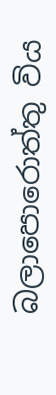බලාපොරොත්තු විය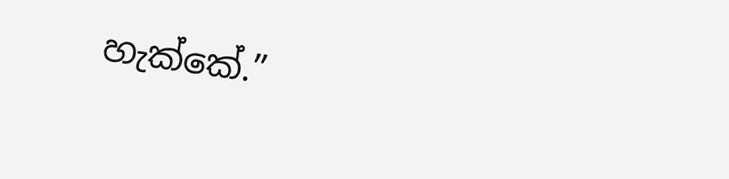හැක්කේ.”